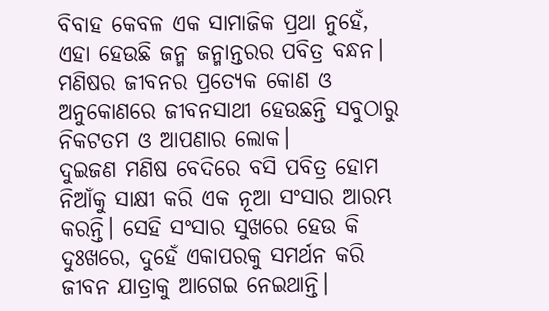ବିବାହ କେବଳ ଏକ ସାମାଜିକ ପ୍ରଥା ନୁହେଁ, ଏହା ହେଉଛି ଜନ୍ମ ଜନ୍ମାନ୍ତରର ପବିତ୍ର ବନ୍ଧନ। ମଣିଷର ଜୀବନର ପ୍ରତ୍ୟେକ କୋଣ ଓ ଅନୁକୋଣରେ ଜୀବନସାଥୀ ହେଉଛନ୍ତି ସବୁଠାରୁ ନିକଟତମ ଓ ଆପଣାର ଲୋକ।
ଦୁଇଜଣ ମଣିଷ ବେଦିରେ ବସି ପବିତ୍ର ହୋମ ନିଆଁକୁ ସାକ୍ଷୀ କରି ଏକ ନୂଆ ସଂସାର ଆରମ୍ଭ କରନ୍ତି। ସେହି ସଂସାର ସୁଖରେ ହେଉ କି ଦୁଃଖରେ, ଦୁହେଁ ଏକାପରକୁ ସମର୍ଥନ କରି ଜୀବନ ଯାତ୍ରାକୁ ଆଗେଇ ନେଇଥାନ୍ତି।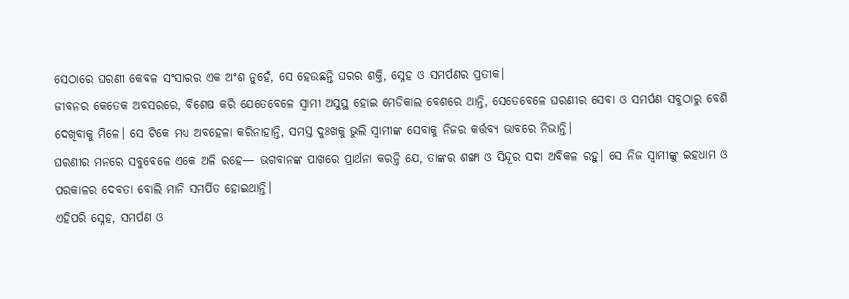ସେଠାରେ ଘରଣୀ କେବଳ ସଂସାରର ଏକ ଅଂଶ ନୁହେଁ, ସେ ହେଉଛନ୍ତି ଘରର ଶକ୍ତି, ସ୍ନେହ ଓ ସମର୍ପଣର ପ୍ରତୀକ।
ଜୀବନର କେତେକ ଅବସରରେ, ବିଶେଷ କରି ଯେତେବେଳେ ସ୍ୱାମୀ ଅସୁସ୍ଥ ହୋଇ ମେଡିକାଲ ବେଶରେ ଥାନ୍ତି, ସେତେବେଳେ ଘରଣୀର ସେବା ଓ ସମର୍ପଣ ସବୁଠାରୁ ବେଶି ଦେଖିବାକୁ ମିଳେ। ସେ ଟିକେ ମଧ୍ୟ ଅବହେଳା କରିନାହାନ୍ତି, ସମସ୍ତ ଦୁଃଖକୁ ଭୁଲି ସ୍ୱାମୀଙ୍କ ସେବାକୁ ନିଜର କର୍ତ୍ତବ୍ୟ ଭାବରେ ନିଭାନ୍ତି।
ଘରଣୀର ମନରେ ସବୁବେଳେ ଏକେ ଅଳି ରହେ— ଭଗବାନଙ୍କ ପାଖରେ ପ୍ରାର୍ଥନା କରନ୍ତି ଯେ, ତାଙ୍କର ଶଙ୍ଖା ଓ ସିନ୍ଦୂର ସଦା ଅବିକଳ ରହୁ। ସେ ନିଜ ସ୍ୱାମୀଙ୍କୁ ଇହଧାମ ଓ ପରକାଳର ଦେବତା ବୋଲି ମାନି ସମର୍ପିତ ହୋଇଥାନ୍ତି।
ଏହିପରି ସ୍ନେହ, ସମର୍ପଣ ଓ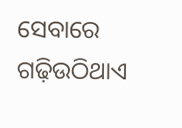ସେବାରେ ଗଢ଼ିଉଠିଥାଏ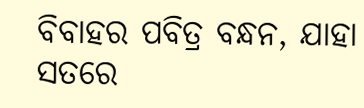ବିବାହର ପବିତ୍ର ବନ୍ଧନ, ଯାହା ସତରେ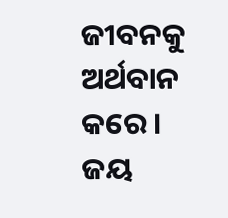ଜୀବନକୁ ଅର୍ଥବାନ କରେ।
ଜୟ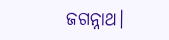ଜଗନ୍ନାଥ।